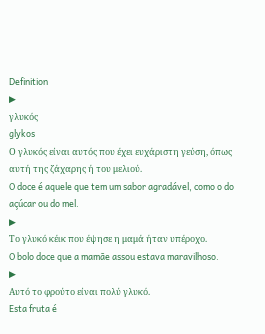Definition
▶
γλυκός
glykos
Ο γλυκός είναι αυτός που έχει ευχάριστη γεύση, όπως αυτή της ζάχαρης ή του μελιού.
O doce é aquele que tem um sabor agradável, como o do açúcar ou do mel.
▶
Το γλυκό κέικ που έψησε η μαμά ήταν υπέροχο.
O bolo doce que a mamãe assou estava maravilhoso.
▶
Αυτό το φρούτο είναι πολύ γλυκό.
Esta fruta é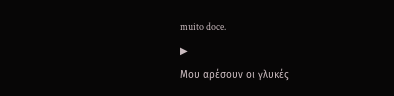muito doce.
▶
Μου αρέσουν οι γλυκές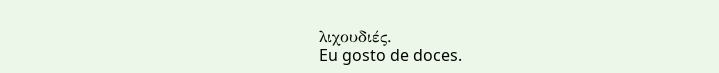λιχουδιές.
Eu gosto de doces.